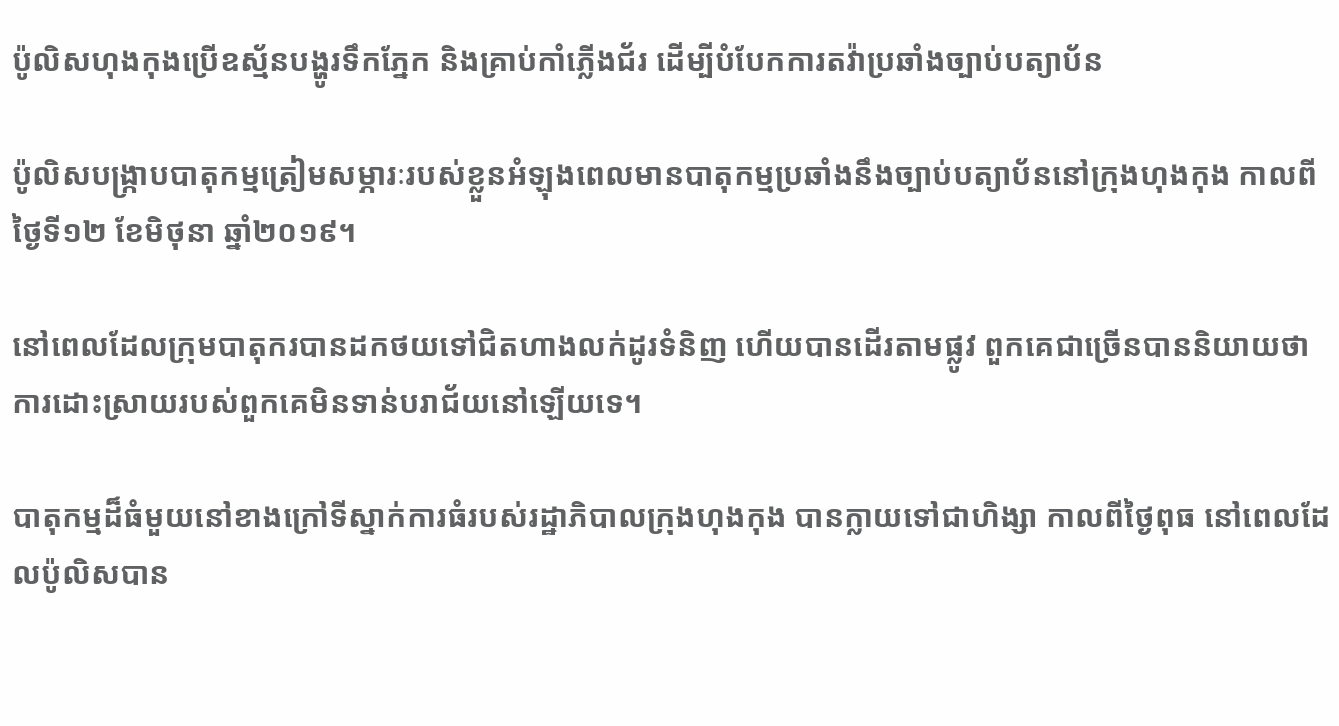ប៉ូលិសហុងកុងប្រើឧស្ម័នបង្ហូរទឹកភ្នែក និងគ្រាប់កាំភ្លើងជ័រ ដើម្បីបំបែកការតវ៉ាប្រឆាំងច្បាប់បត្យាប័ន

ប៉ូលិសបង្រ្កាបបាតុកម្មត្រៀមសម្ភារៈរបស់ខ្លួនអំឡុងពេលមានបាតុកម្មប្រឆាំងនឹងច្បាប់បត្យាប័ននៅក្រុងហុងកុង កាលពីថ្ងៃទី១២ ខែមិថុនា ឆ្នាំ២០១៩។

នៅពេលដែលក្រុមបាតុករបានដកថយទៅជិតហាងលក់ដូរទំនិញ ហើយបានដើរតាមផ្លូវ ពួកគេជាច្រើនបាននិយាយថា ការដោះស្រាយរបស់ពួកគេមិនទាន់បរាជ័យនៅឡើយទេ។

បាតុកម្មដ៏ធំមួយនៅខាងក្រៅទីស្នាក់ការធំរបស់រដ្ឋាភិបាលក្រុងហុងកុង បានក្លាយទៅជាហិង្សា កាលពីថ្ងៃពុធ នៅពេលដែលប៉ូលិសបាន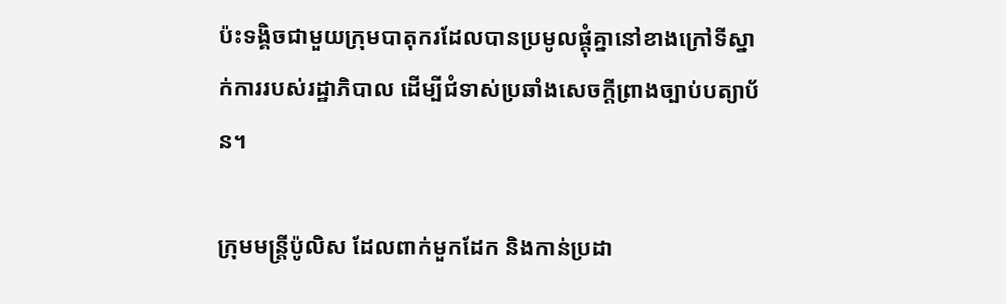ប៉ះទង្គិចជាមួយក្រុមបាតុករដែលបានប្រមូលផ្តុំគ្នានៅខាងក្រៅទីស្នាក់ការរបស់រដ្ឋាភិបាល ដើម្បីជំទាស់ប្រឆាំងសេចក្តីព្រាងច្បាប់បត្យាប័ន។

ក្រុមមន្រ្តីប៉ូលិស ដែលពាក់មួកដែក និងកាន់ប្រដា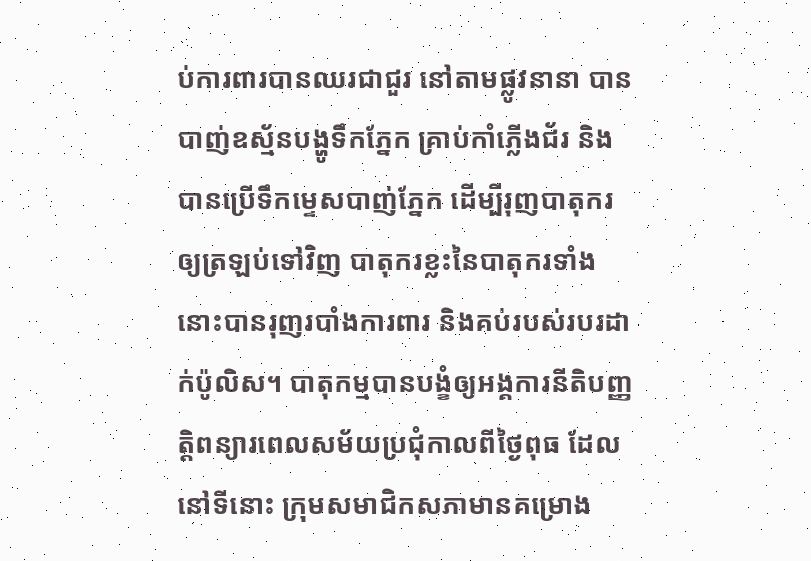ប់ការពារបានឈរជាជួរ នៅតាមផ្លូវនានា បានបាញ់ឧស្ម័នបង្ហូទឹកភ្នែក គ្រាប់កាំភ្លើងជ័រ និងបានប្រើទឹកម្ទេសបាញ់ភ្នែក ដើម្បីរុញបាតុករឲ្យត្រឡប់ទៅវិញ បាតុករខ្លះនៃបាតុករទាំងនោះបានរុញរបាំងការពារ និងគប់របស់របរដាក់ប៉ូលិស។ បាតុកម្មបានបង្ខំឲ្យអង្គការនីតិបញ្ញតិ្តពន្យារពេលសម័យប្រជុំកាលពីថ្ងៃពុធ ដែលនៅទីនោះ ក្រុមសមាជិកសភាមានគម្រោង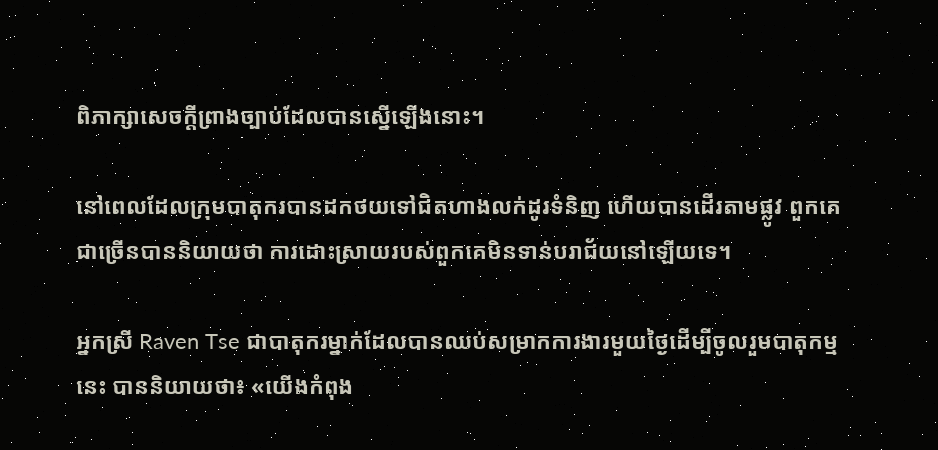ពិភាក្សាសេចក្តីព្រាងច្បាប់ដែលបានស្នើឡើងនោះ។

នៅពេលដែលក្រុមបាតុករបានដកថយទៅជិតហាងលក់ដូរទំនិញ ហើយបានដើរតាមផ្លូវ ពួកគេជាច្រើនបាននិយាយថា ការដោះស្រាយរបស់ពួកគេមិនទាន់បរាជ័យនៅឡើយទេ។

អ្នកស្រី Raven Tse ជាបាតុករម្នាក់ដែលបានឈប់សម្រាកការងារមួយថ្ងៃដើម្បីចូលរួមបាតុកម្មនេះ បាននិយាយថា៖ «យើងកំពុង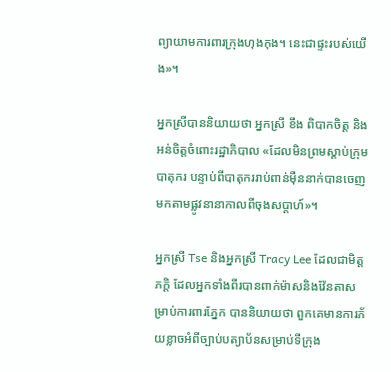ព្យាយាមការពារក្រុងហុងកុង។ នេះជាផ្ទះរបស់យើង»។

អ្នកស្រីបាននិយាយថា អ្នកស្រី ខឹង ពិបាកចិត្ត និងអន់ចិត្តចំពោះរដ្ឋាភិបាល «ដែលមិនព្រមស្តាប់ក្រុមបាតុករ បន្ទាប់ពីបាតុកររាប់ពាន់ម៉ឺននាក់បានចេញមកតាមផ្លូវនានាកាលពីចុងសប្តាហ៍»។

អ្នកស្រី Tse និងអ្នកស្រី Tracy Lee ដែលជាមិត្តភក្តិ ដែលអ្នកទាំងពីរបានពាក់ម៉ាសនិងវ៉ែនតាសម្រាប់ការពារភ្នែក បាននិយាយថា ពួកគេមានការភ័យខ្លាចអំពីច្បាប់បត្យាប័នសម្រាប់ទីក្រុង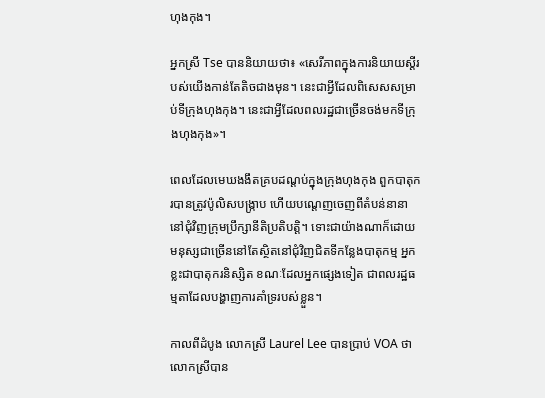ហុងកុង។

អ្នកស្រី Tse បាននិយាយថា៖ «សេរីភាពក្នុងការនិយាយស្តីរបស់យើងកាន់តែតិចជាងមុន។ នេះជាអ្វីដែលពិសេសសម្រាប់ទីក្រុងហុងកុង។ នេះជាអ្វីដែលពលរដ្ឋជាច្រើនចង់មកទីក្រុងហុងកុង»។

ពេលដែលមេឃងងឹតគ្របដណ្តប់ក្នុងក្រុងហុងកុង ពួកបាតុករបានត្រូវប៉ូលិសបង្ក្រាប ហើយបណ្តេញចេញពីតំបន់នានានៅជុំវិញក្រុមប្រឹក្សានីតិប្រតិបត្តិ។ ទោះជាយ៉ាងណាក៏ដោយមនុស្សជាច្រើននៅតែស្ថិតនៅជុំវិញជិតទីកន្លែងបាតុកម្ម អ្នកខ្លះជាបាតុករនិស្សិត ខណៈដែលអ្នកផ្សេងទៀត ជាពលរដ្ឋធម្មតាដែលបង្ហាញការគាំទ្ររបស់ខ្លួន។

កាលពីដំបូង លោកស្រី Laurel Lee បានប្រាប់ VOA ថា លោកស្រីបាន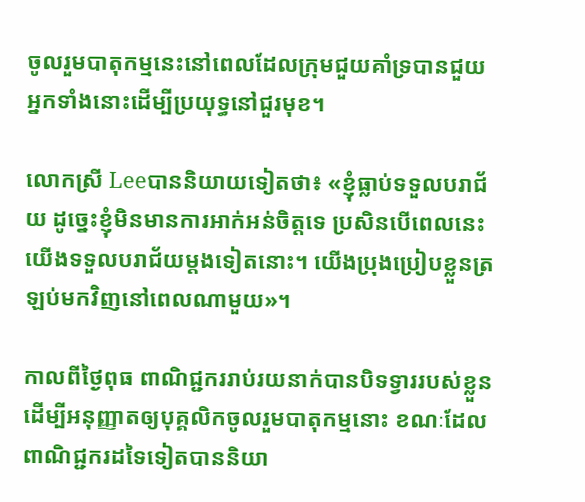ចូលរួមបាតុកម្មនេះនៅពេលដែលក្រុមជួយគាំទ្របានជួយអ្នកទាំងនោះដើម្បីប្រយុទ្ធនៅជួរមុខ។

លោកស្រី Leeបាននិយាយទៀតថា៖ «ខ្ញុំធ្លាប់ទទួលបរាជ័យ ដូច្នេះខ្ញុំមិនមានការអាក់អន់ចិត្តទេ ប្រសិនបើពេលនេះ យើងទទួលបរាជ័យម្តងទៀតនោះ។ យើងប្រុងប្រៀបខ្លួនត្រឡប់មកវិញនៅពេលណាមួយ»។

កាលពីថ្ងៃពុធ ពាណិជ្ជកររាប់រយនាក់បានបិទទ្វាររបស់ខ្លួន ដើម្បីអនុញ្ញាតឲ្យបុគ្គលិកចូលរួមបាតុកម្មនោះ ខណៈដែលពាណិជ្ជករដទៃទៀតបាននិយា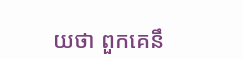យថា ពួកគេនឹ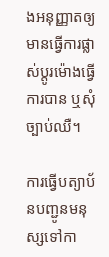ងអនុញ្ញាតឲ្យមានធ្វើការផ្លាស់ប្តូរម៉ោងធ្វើការបាន ឬសុំច្បាប់ឈឺ។

ការធ្វើបត្យាប័នបញ្ជូនមនុស្សទៅកា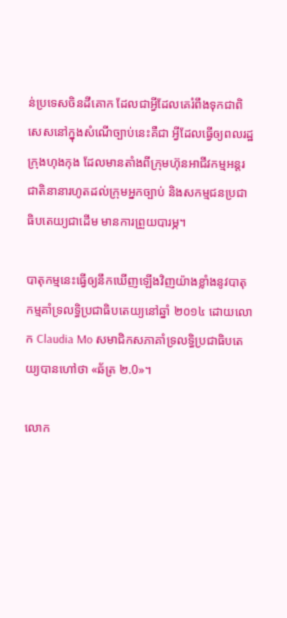ន់ប្រទេសចិនដីគោក ដែលជាអ្វីដែលគេរំពឹងទុកជាពិសេសនៅក្នុងសំណើច្បាប់នេះគឺជា អ្វីដែលធ្វើឲ្យពលរដ្ឋក្រុងហុងកុង ដែលមានតាំងពីក្រុមហ៊ុនអាជីវកម្មអន្តរជាតិនានារហូតដល់ក្រុមអ្នកច្បាប់ និងសកម្មជនប្រជាធិបតេយ្យជាដើម មានការព្រួយបារម្ភ។

បាតុកម្មនេះធ្វើឲ្យនឹកឃើញឡើងវិញយ៉ាងខ្លាំងនូវបាតុកម្មគាំទ្រលទ្ធិប្រជាធិបតេយ្យនៅឆ្នាំ ២០១៤ ដោយលោក Claudia Mo សមាជិកសភាគាំទ្រលទ្ធិប្រជាធិបតេយ្យបានហៅថា «ឆ័ត្រ ២.0»។

លោក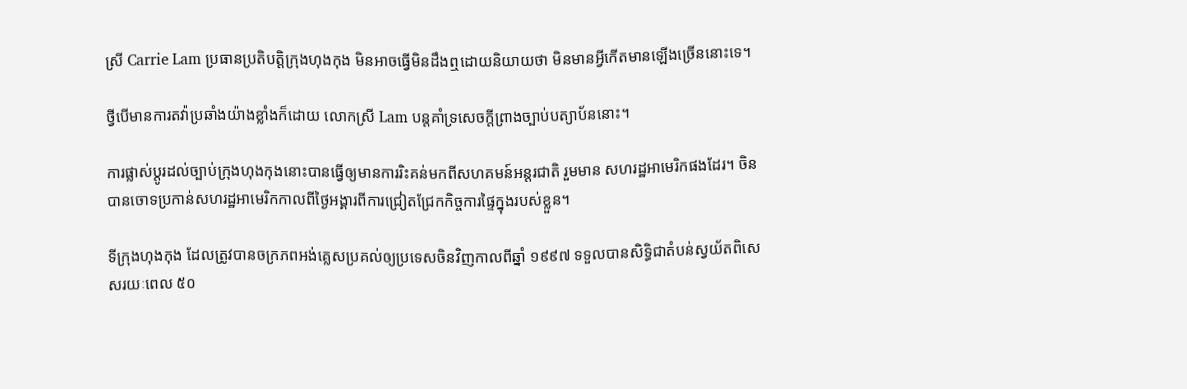ស្រី Carrie Lam ប្រធានប្រតិបត្តិក្រុងហុងកុង មិនអាចធ្វើមិនដឹងឮដោយនិយាយថា មិនមានអ្វីកើតមានឡើងច្រើននោះទេ។

ថ្វីបើមានការតវ៉ាប្រឆាំងយ៉ាងខ្លាំងក៏ដោយ លោកស្រី Lam បន្តគាំទ្រសេចក្តីព្រាងច្បាប់បត្យាប័ននោះ។

ការផ្លាស់ប្តូរដល់ច្បាប់ក្រុងហុងកុងនោះបានធ្វើឲ្យមានការរិះគន់មកពីសហគមន៍អន្តរជាតិ រួមមាន សហរដ្ឋអាមេរិកផងដែរ។ ចិនបានចោទប្រកាន់សហរដ្ឋអាមេរិកកាលពីថ្ងៃអង្គារពីការជ្រៀតជ្រែកកិច្ចការផ្ទៃក្នុងរបស់ខ្លួន។

ទីក្រុងហុងកុង ដែលត្រូវបានចក្រភពអង់គ្លេសប្រគល់ឲ្យប្រទេសចិនវិញកាលពីឆ្នាំ ១៩៩៧ ទទួលបានសិទ្ធិជាតំបន់ស្វយ័តពិសេសរយៈពេល ៥០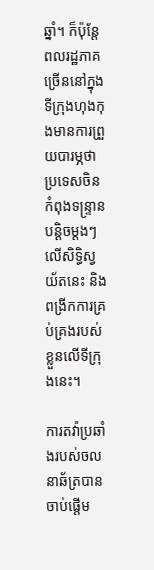ឆ្នាំ។ ក៏ប៉ុន្តែពលរដ្ឋភាគច្រើននៅក្នុងទីក្រុងហុងកុងមានការព្រួយបារម្ភថា ប្រទេសចិនកំពុងទន្ទ្រានបន្តិចម្ដងៗលើសិទ្ធិស្វយ័តនេះ និងពង្រីកការគ្រប់គ្រងរបស់ខ្លួនលើទីក្រុងនេះ។

ការតវ៉ាប្រឆាំងរបស់ចលនាឆ័ត្របានចាប់ផ្តើម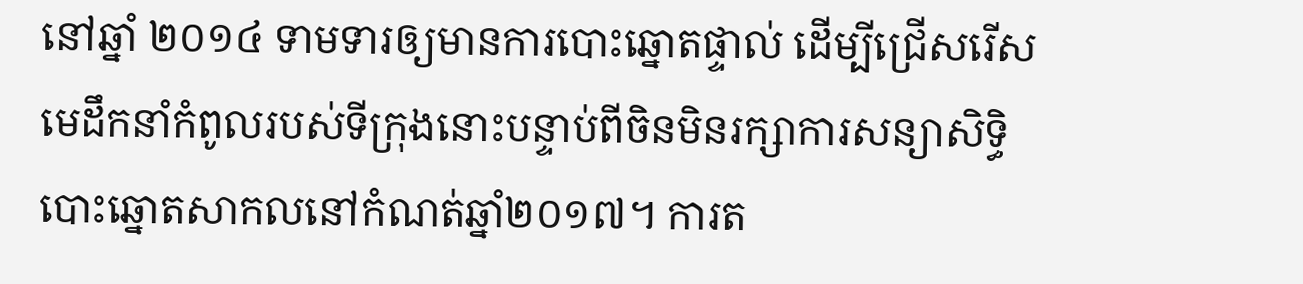នៅឆ្នាំ ២០១៤ ទាមទារឲ្យមានការបោះឆ្នោតផ្ទាល់ ដើម្បីជ្រើសរើសមេដឹកនាំកំពូលរបស់ទីក្រុងនោះបន្ទាប់ពីចិនមិនរក្សាការសន្យាសិទ្ធិបោះឆ្នោតសាកលនៅកំណត់ឆ្នាំ២០១៧។ ការត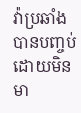វ៉ាប្រឆាំងបានបញ្ចប់ដោយមិនមា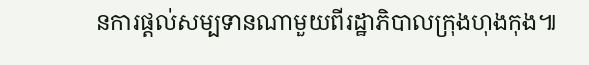នការផ្តល់សម្បទានណាមួយពីរដ្ឋាភិបាលក្រុងហុងកុង៕